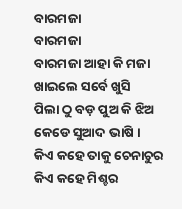ବାରମଜା
ବାରମଜା
ବାରମଜା ଆହା କି ମଜା
ଖାଇଲେ ସର୍ବେ ଖୁସି
ପିଲା ଠୁ ବଡ଼ ପୁଅ କି ଝିଅ
କେଡେ ସୁଆଦ ଭାଷି ।
କିଏ କହେ ତାକୁ ଚେନାଚୁର
କିଏ କହେ ମିଶ୍ଚର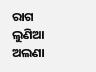ରାଗ ଲୁଣିଆ ଅଲଣା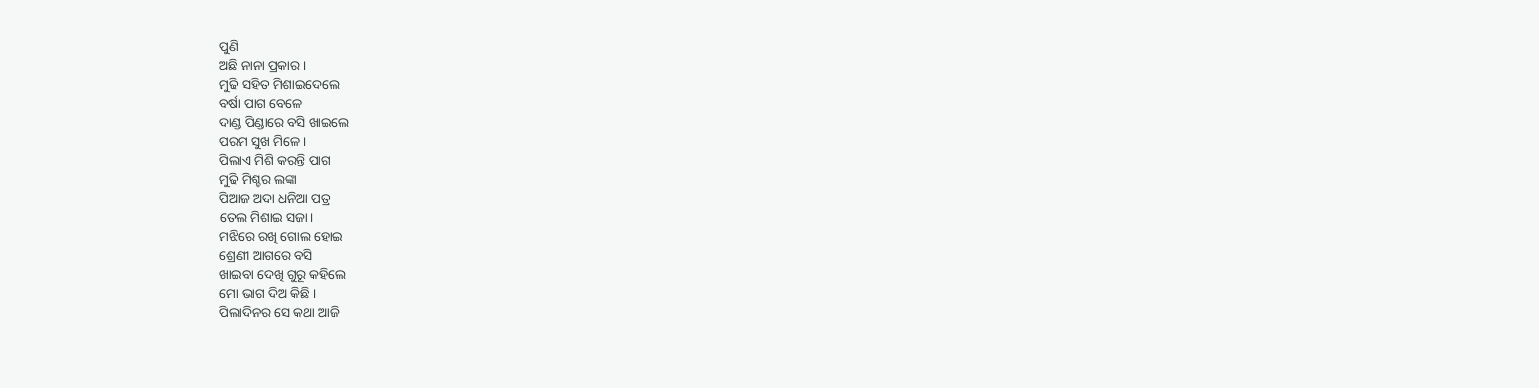ପୁଣି
ଅଛି ନାନା ପ୍ରକାର ।
ମୁଢି ସହିତ ମିଶାଇଦେଲେ
ବର୍ଷା ପାଗ ବେଳେ
ଦାଣ୍ଡ ପିଣ୍ଡାରେ ବସି ଖାଇଲେ
ପରମ ସୁଖ ମିଳେ ।
ପିଲାଏ ମିଶି କରନ୍ତି ପାଗ
ମୁଢି ମିଶ୍ଚର ଲଙ୍କା
ପିଆଜ ଅଦା ଧନିଆ ପତ୍ର
ତେଲ ମିଶାଇ ସଜା।
ମଝିରେ ରଖି ଗୋଲ ହୋଇ
ଶ୍ରେଣୀ ଆଗରେ ବସି
ଖାଇବା ଦେଖି ଗୁରୂ କହିଲେ
ମୋ ଭାଗ ଦିଅ କିଛି ।
ପିଲାଦିନର ସେ କଥା ଆଜି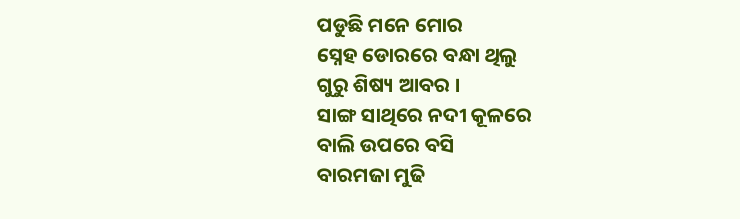ପଡୁଛି ମନେ ମୋର
ସ୍ନେହ ଡୋରରେ ବନ୍ଧା ଥିଲୁ
ଗୁରୁ ଶିଷ୍ୟ ଆବର ।
ସାଙ୍ଗ ସାଥିରେ ନଦୀ କୂଳରେ
ବାଲି ଉପରେ ବସି
ବାରମଜା ମୁଢି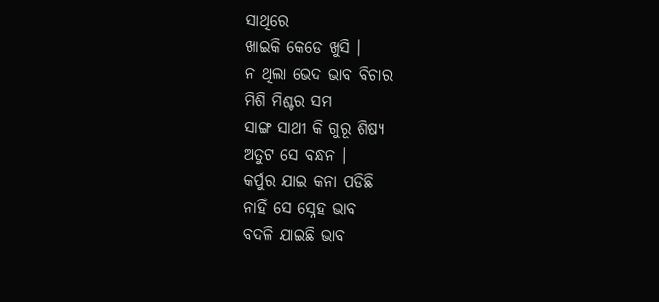ସାଥିରେ
ଖାଇକି କେଡେ ଖୁସି ।
ନ ଥିଲା ଭେଦ ଭାବ ବିଚାର
ମିଶି ମିଶ୍ଚର ସମ
ସାଙ୍ଗ ସାଥୀ କି ଗୁରୂ ଶିଷ୍ୟ
ଅତୁଟ ସେ ବନ୍ଧନ ।
କର୍ପୁର ଯାଇ କନା ପଡିଛି
ନାହିଁ ସେ ସ୍ନେହ ଭାବ
ବଦଳି ଯାଇଛି ଭାବ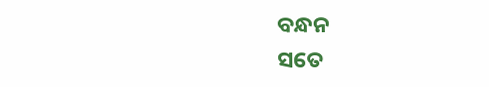ବନ୍ଧନ
ସତେ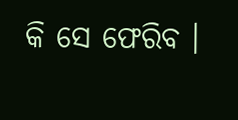କି ସେ ଫେରିବ ।